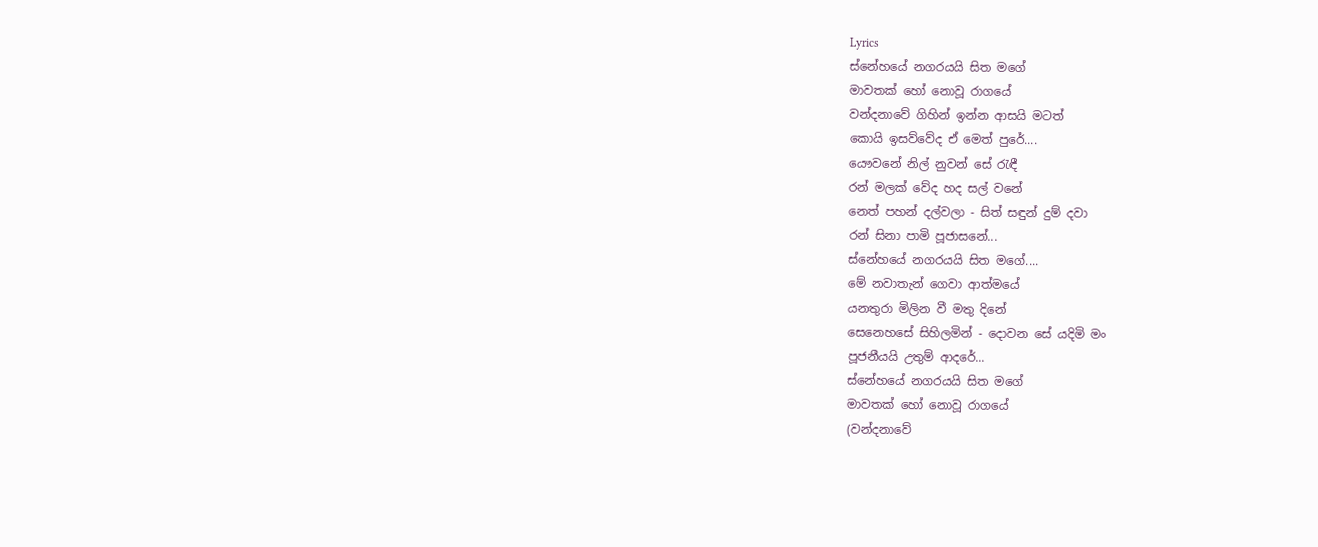Lyrics
ස්නේහයේ නගරයයි සිත මගේ
මාවතක් හෝ නොවූ රාගයේ
වන්දනාවේ ගිහින් ඉන්න ආසයි මටත්
කොයි ඉසව්වේද ඒ මෙත් පුරේ....
යෞවනේ නිල් නුවන් සේ රැඳී
රන් මලක් වේද හද සල් වනේ
නෙත් පහන් දල්වලා - සිත් සඳුන් දුම් දවා
රන් සිනා පාමි පූජාසනේ...
ස්නේහයේ නගරයයි සිත මගේ....
මේ නවාතැන් ගෙවා ආත්මයේ
යනතුරා මිලින වී මතු දිනේ
සෙනෙහසේ සිහිලමින් - දොවන සේ යදිමි මං
පූජනීයයි උතුම් ආදරේ...
ස්නේහයේ නගරයයි සිත මගේ
මාවතක් හෝ නොවූ රාගයේ
(වන්දනාවේ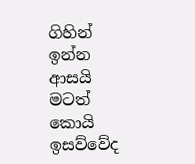ගිහින් ඉන්න ආසයි මටත්
කොයි ඉසව්වේද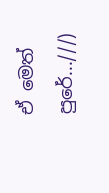ඒ මෙත් පුරේ...///)